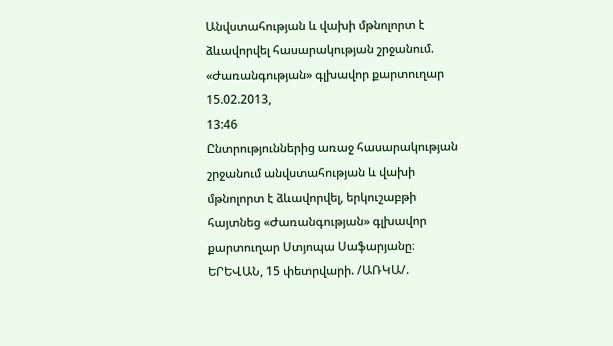Անվստահության և վախի մթնոլորտ է ձևավորվել հասարակության շրջանում. «Ժառանգության» գլխավոր քարտուղար
15.02.2013,
13:46
Ընտրություններից առաջ հասարակության շրջանում անվստահության և վախի մթնոլորտ է ձևավորվել, երկուշաբթի հայտնեց «Ժառանգության» գլխավոր քարտուղար Ստյոպա Սաֆարյանը։
ԵՐԵՎԱՆ, 15 փետրվարի. /ԱՌԿԱ/.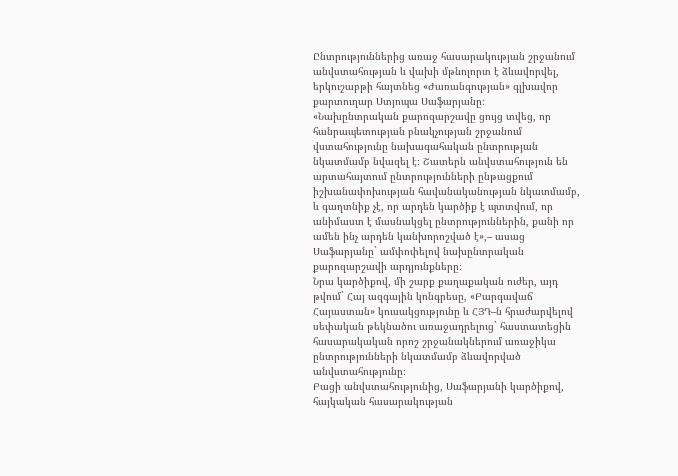Ընտրություններից առաջ հասարակության շրջանում անվստահության և վախի մթնոլորտ է ձևավորվել, երկուշաբթի հայտնեց «Ժառանգության» գլխավոր քարտուղար Ստյոպա Սաֆարյանը։
«Նախընտրական քարոզարշավը ցույց տվեց, որ հանրապետության բնակչության շրջանում վստահությունը նախագահական ընտրության նկատմամբ նվազել է։ Շատերն անվստահություն են արտահայտում ընտրությունների ընթացքում իշխանափոխության հավանականության նկատմամբ, և գաղտնիք չէ, որ արդեն կարծիք է պտտվում, որ անիմաստ է մասնակցել ընտրություններին, քանի որ ամեն ինչ արդեն կանխորոշված է»,– ասաց Սաֆարյանը` ամփոփելով նախընտրական քարոզարշավի արդյունքները։
Նրա կարծիքով, մի շարք քաղաքական ուժեր, այդ թվում` Հայ ազգային կոնգրեսը, «Բարգավաճ Հայաստան» կուսակցությունը և ՀՅԴ–ն հրաժարվելով սեփական թեկնածու առաջադրելուց` հաստատեցին հասարակական որոշ շրջանակներում առաջիկա ընտրությունների նկատմամբ ձևավորված անվստահությունը։
Բացի անվստահությունից, Սաֆարյանի կարծիքով, հայկական հասարակության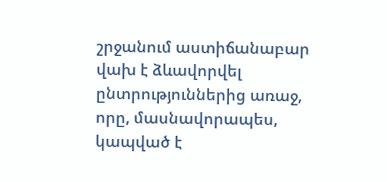շրջանում աստիճանաբար վախ է ձևավորվել ընտրություններից առաջ, որը, մասնավորապես, կապված է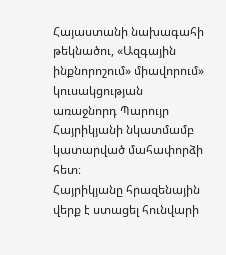Հայաստանի նախագահի թեկնածու, «Ազգային ինքնորոշում» միավորում» կուսակցության առաջնորդ Պարույր Հայրիկյանի նկատմամբ կատարված մահափորձի հետ։
Հայրիկյանը հրազենային վերք է ստացել հունվարի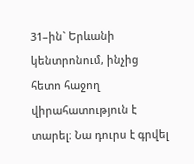31–ին` Երևանի կենտրոնում, ինչից հետո հաջող վիրահատություն է տարել։ Նա դուրս է գրվել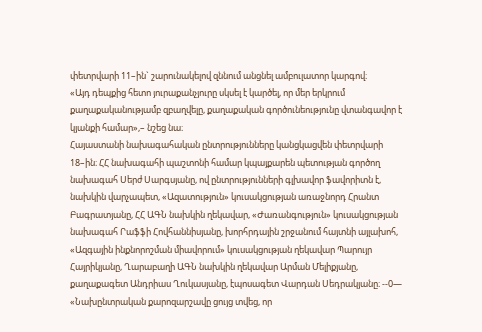փետրվարի 11–ին` շարունակելով զննում անցնել ամբուլատոր կարգով։
«Այդ դեպքից հետո յուրաքանչյուրը սկսել է կարծել, որ մեր երկրում քաղաքականությամբ զբաղվելը, քաղաքական գործունեությունը վտանգավոր է կյանքի համար»,– նշեց նա։
Հայաստանի նախագահական ընտրությունները կանցկացվեն փետրվարի 18–ին։ ՀՀ նախագահի պաշտոնի համար կպայքարեն պետության գործող նախագահ Սերժ Սարգսյանը, ով ընտրությունների գլխավոր ֆավորիտն է, նախկին վարչապետ, «Ազատություն» կուսակցության առաջնորդ Հրանտ Բագրատյանը, ՀՀ ԱԳՆ նախկին ղեկավար, «Ժառանգություն» կուսակցության նախագահ Րաֆֆի Հովհաննիսյանը, խորհրդային շրջանում հայտնի այլախոհ, «Ազգային ինքնորոշման միավորում» կուսակցության ղեկավար Պարույր Հայրիկյանը, Ղարաբաղի ԱԳՆ նախկին ղեկավար Արման Մելիքյանը, քաղաքագետ Անդրիաս Ղուկասյանը, էպոսագետ Վարդան Սեդրակյանը։ --0—
«Նախընտրական քարոզարշավը ցույց տվեց, որ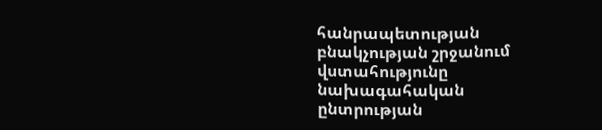հանրապետության բնակչության շրջանում վստահությունը նախագահական ընտրության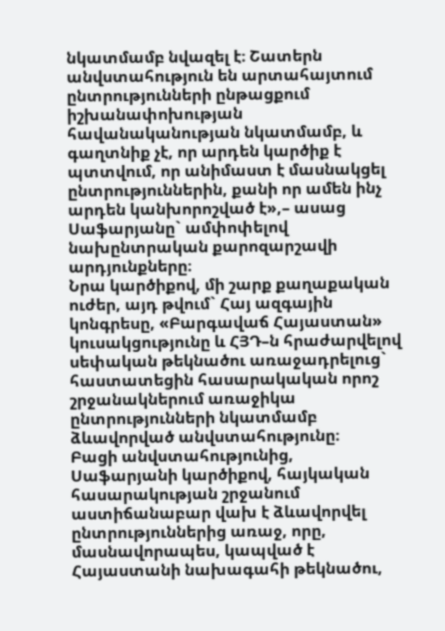նկատմամբ նվազել է։ Շատերն անվստահություն են արտահայտում ընտրությունների ընթացքում իշխանափոխության հավանականության նկատմամբ, և գաղտնիք չէ, որ արդեն կարծիք է պտտվում, որ անիմաստ է մասնակցել ընտրություններին, քանի որ ամեն ինչ արդեն կանխորոշված է»,– ասաց Սաֆարյանը` ամփոփելով նախընտրական քարոզարշավի արդյունքները։
Նրա կարծիքով, մի շարք քաղաքական ուժեր, այդ թվում` Հայ ազգային կոնգրեսը, «Բարգավաճ Հայաստան» կուսակցությունը և ՀՅԴ–ն հրաժարվելով սեփական թեկնածու առաջադրելուց` հաստատեցին հասարակական որոշ շրջանակներում առաջիկա ընտրությունների նկատմամբ ձևավորված անվստահությունը։
Բացի անվստահությունից, Սաֆարյանի կարծիքով, հայկական հասարակության շրջանում աստիճանաբար վախ է ձևավորվել ընտրություններից առաջ, որը, մասնավորապես, կապված է Հայաստանի նախագահի թեկնածու,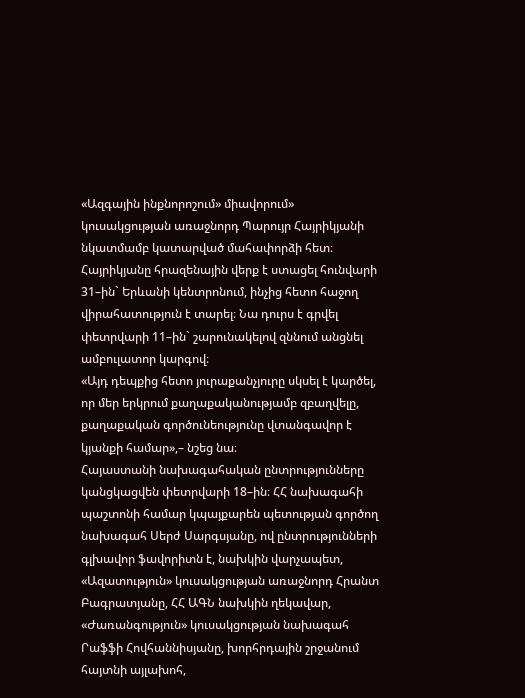«Ազգային ինքնորոշում» միավորում» կուսակցության առաջնորդ Պարույր Հայրիկյանի նկատմամբ կատարված մահափորձի հետ։
Հայրիկյանը հրազենային վերք է ստացել հունվարի 31–ին` Երևանի կենտրոնում, ինչից հետո հաջող վիրահատություն է տարել։ Նա դուրս է գրվել փետրվարի 11–ին` շարունակելով զննում անցնել ամբուլատոր կարգով։
«Այդ դեպքից հետո յուրաքանչյուրը սկսել է կարծել, որ մեր երկրում քաղաքականությամբ զբաղվելը, քաղաքական գործունեությունը վտանգավոր է կյանքի համար»,– նշեց նա։
Հայաստանի նախագահական ընտրությունները կանցկացվեն փետրվարի 18–ին։ ՀՀ նախագահի պաշտոնի համար կպայքարեն պետության գործող նախագահ Սերժ Սարգսյանը, ով ընտրությունների գլխավոր ֆավորիտն է, նախկին վարչապետ, «Ազատություն» կուսակցության առաջնորդ Հրանտ Բագրատյանը, ՀՀ ԱԳՆ նախկին ղեկավար, «Ժառանգություն» կուսակցության նախագահ Րաֆֆի Հովհաննիսյանը, խորհրդային շրջանում հայտնի այլախոհ,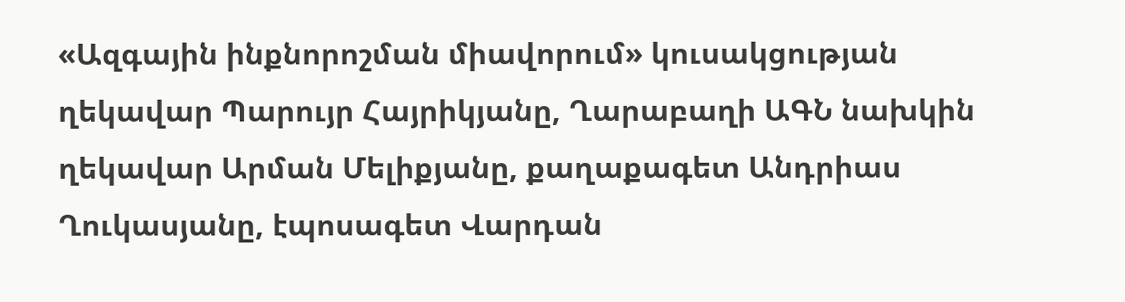«Ազգային ինքնորոշման միավորում» կուսակցության ղեկավար Պարույր Հայրիկյանը, Ղարաբաղի ԱԳՆ նախկին ղեկավար Արման Մելիքյանը, քաղաքագետ Անդրիաս Ղուկասյանը, էպոսագետ Վարդան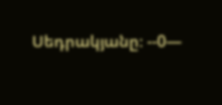Սեդրակյանը։ --0—